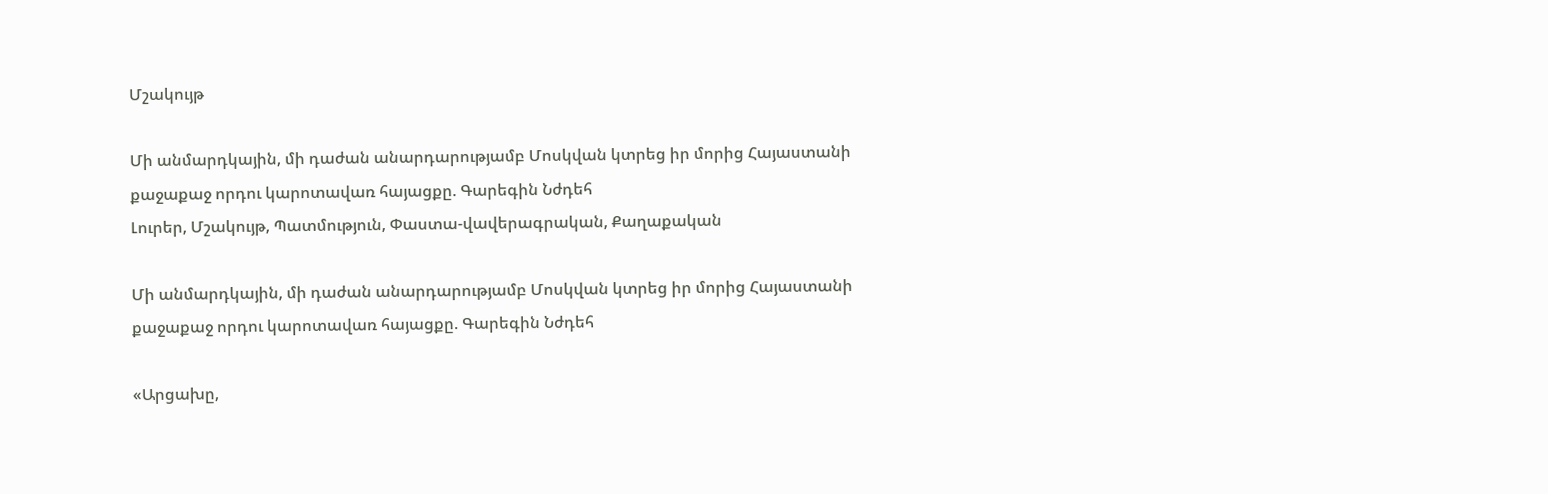Մշակույթ

Մի անմարդկային, մի դաժան անարդարությամբ Մոսկվան կտրեց իր մորից Հայաստանի քաջաքաջ որդու կարոտավառ հայացքը. Գարեգին Նժդեհ
Լուրեր, Մշակույթ, Պատմություն, Փաստա-վավերագրական, Քաղաքական

Մի անմարդկային, մի դաժան անարդարությամբ Մոսկվան կտրեց իր մորից Հայաստանի քաջաքաջ որդու կարոտավառ հայացքը. Գարեգին Նժդեհ

«Արցախը,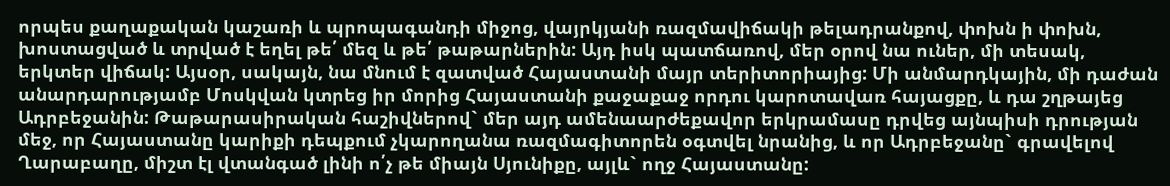որպես քաղաքական կաշառի և պրոպագանդի միջոց, վայրկյանի ռազմավիճակի թելադրանքով, փոխն ի փոխն, խոստացված և տրված է եղել թե՛ մեզ և թե՛ թաթարներին: Այդ իսկ պատճառով, մեր օրով նա ուներ, մի տեսակ, երկտեր վիճակ: Այսօր, սակայն, նա մնում է զատված Հայաստանի մայր տերիտորիայից: Մի անմարդկային, մի դաժան անարդարությամբ Մոսկվան կտրեց իր մորից Հայաստանի քաջաքաջ որդու կարոտավառ հայացքը, և դա շղթայեց Ադրբեջանին: Թաթարասիրական հաշիվներով` մեր այդ ամենաարժեքավոր երկրամասը դրվեց այնպիսի դրության մեջ, որ Հայաստանը կարիքի դեպքում չկարողանա ռազմագիտորեն օգտվել նրանից, և որ Ադրբեջանը` գրավելով Ղարաբաղը, միշտ էլ վտանգած լինի ո՛չ թե միայն Սյունիքը, այլև` ողջ Հայաստանը: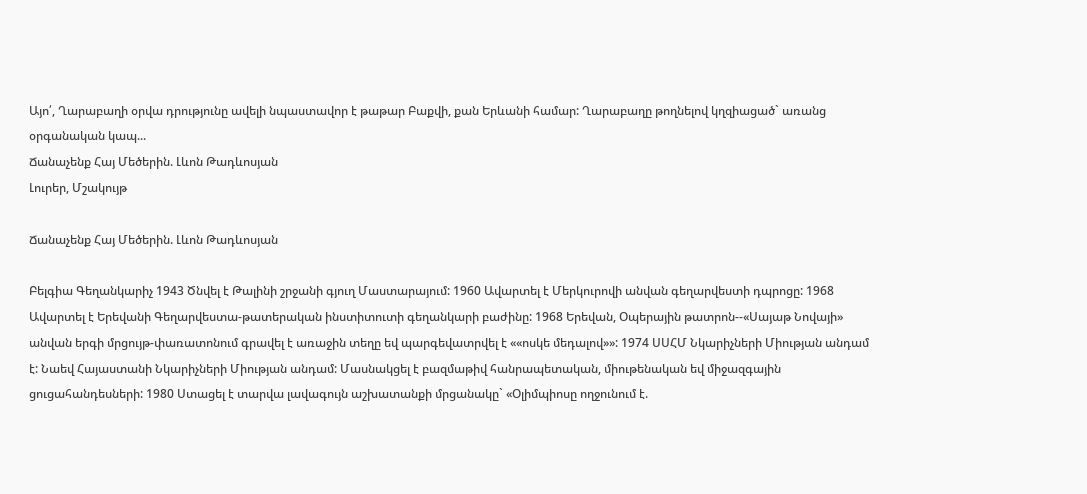Այո՛, Ղարաբաղի օրվա դրությունը ավելի նպաստավոր է թաթար Բաքվի, քան Երևանի համար: Ղարաբաղը թողնելով կղզիացած` առանց օրգանական կապ...
Ճանաչենք Հայ Մեծերին. Լևոն Թադևոսյան
Լուրեր, Մշակույթ

Ճանաչենք Հայ Մեծերին. Լևոն Թադևոսյան

Բելգիա Գեղանկարիչ 1943 Ծնվել է Թալինի շրջանի գյուղ Մաստարայում: 1960 Ավարտել է Մերկուրովի անվան գեղարվեստի դպրոցը: 1968 Ավարտել է Երեվանի Գեղարվեստա-թատերական ինստիտուտի գեղանկարի բաժինը: 1968 Երեվան, Օպերային թատրոն--«Սայաթ Նովայի» անվան երգի մրցույթ-փառատոնում գրավել է առաջին տեղը եվ պարգեվատրվել է ««ոսկե մեդալով»»: 1974 ՍՍՀՄ Նկարիչների Միության անդամ է: Նաեվ Հայաստանի Նկարիչների Միության անդամ: Մասնակցել է բազմաթիվ հանրապետական, միութենական եվ միջազգային ցուցահանդեսների: 1980 Ստացել է տարվա լավագույն աշխատանքի մրցանակը` «Օլիմպիոսը ողջունում է.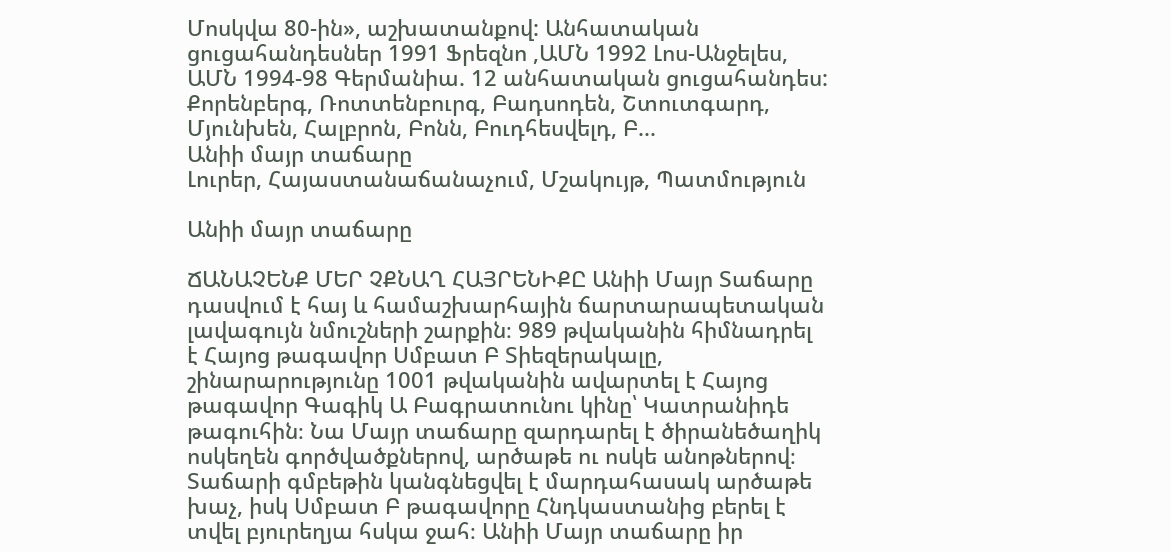Մոսկվա 80-ին», աշխատանքով: Անհատական ցուցահանդեսներ 1991 Ֆրեզնո ,ԱՄՆ 1992 Լոս-Անջելես, ԱՄՆ 1994-98 Գերմանիա. 12 անհատական ցուցահանդես: Քորենբերգ, Ռոտտենբուրգ, Բադսոդեն, Շտուտգարդ, Մյունխեն, Հալբրոն, Բոնն, Բուդհեսվելդ, Բ...
Անիի մայր տաճարը
Լուրեր, Հայաստանաճանաչում, Մշակույթ, Պատմություն

Անիի մայր տաճարը

ՃԱՆԱՉԵՆՔ ՄԵՐ ՉՔՆԱՂ ՀԱՅՐԵՆԻՔԸ Անիի Մայր Տաճարը դասվում է հայ և համաշխարհային ճարտարապետական լավագույն նմուշների շարքին։ 989 թվականին հիմնադրել է Հայոց թագավոր Սմբատ Բ Տիեզերակալը, շինարարությունը 1001 թվականին ավարտել է Հայոց թագավոր Գագիկ Ա Բագրատունու կինը՝ Կատրանիդե թագուհին։ Նա Մայր տաճարը զարդարել է ծիրանեծաղիկ ոսկեղեն գործվածքներով, արծաթե ու ոսկե անոթներով։ Տաճարի գմբեթին կանգնեցվել է մարդահասակ արծաթե խաչ, իսկ Սմբատ Բ թագավորը Հնդկաստանից բերել է տվել բյուրեղյա հսկա ջահ։ Անիի Մայր տաճարը իր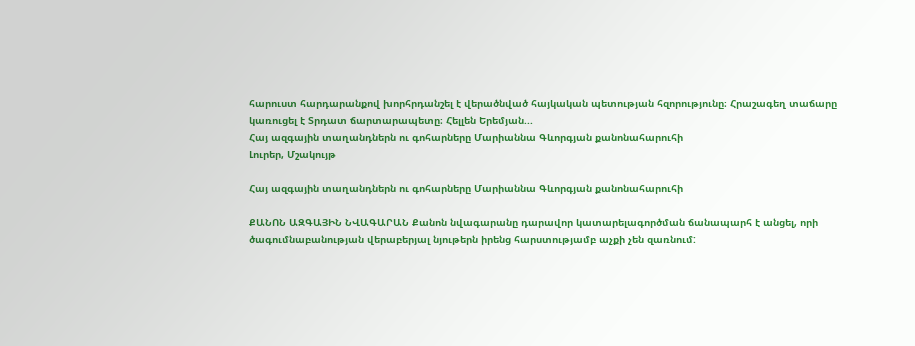հարուստ հարդարանքով խորհրդանշել է վերածնված հայկական պետության հզորությունը։ Հրաշագեղ տաճարը կառուցել է Տրդատ ճարտարապետը։ Հելլեն Երեմյան...
Հայ ազգային տաղանդներն ու գոհարները Մարիաննա Գևորգյան քանոնահարուհի
Լուրեր, Մշակույթ

Հայ ազգային տաղանդներն ու գոհարները Մարիաննա Գևորգյան քանոնահարուհի

ՔԱՆՈՆ ԱԶԳԱՅԻՆ ՆՎԱԳԱՐԱՆ Քանոն նվագարանը դարավոր կատարելագործման ճանապարհ է անցել, որի ծագումնաբանության վերաբերյալ նյութերն իրենց հարստությամբ աչքի չեն զառնում: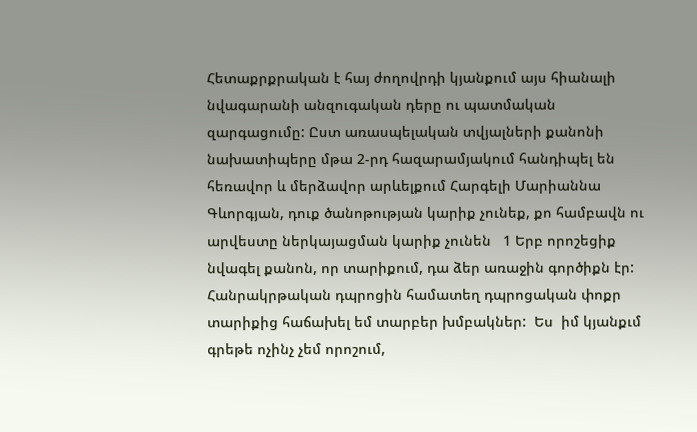Հետաքրքրական է հայ ժողովրդի կյանքում այս հիանալի նվագարանի անզուգական դերը ու պատմական զարգացումը: Ըստ առասպելական տվյալների քանոնի նախատիպերը մթա 2-րդ հազարամյակում հանդիպել են հեռավոր և մերձավոր արևելքում Հարգելի Մարիաննա Գևորգյան, դուք ծանոթության կարիք չունեք, քո համբավն ու արվեստը ներկայացման կարիք չունեն   1 Երբ որոշեցիք նվագել քանոն, որ տարիքում, դա ձեր առաջին գործիքն էր: Հանրակրթական դպրոցին համատեղ դպրոցական փոքր տարիքից հաճախել եմ տարբեր խմբակներ:  Ես  իմ կյանքւմ գրեթե ոչինչ չեմ որոշում,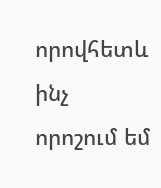որովհետև ինչ որոշում եմ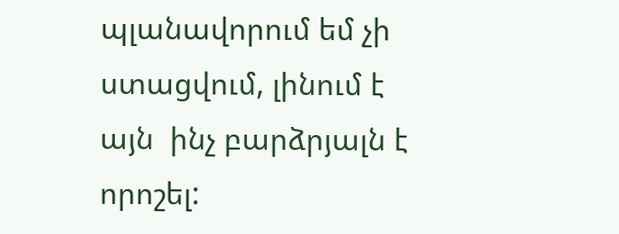պլանավորում եմ չի ստացվում, լինում է այն  ինչ բարձրյալն է որոշել: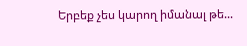Երբեք չես կարող իմանալ թե...